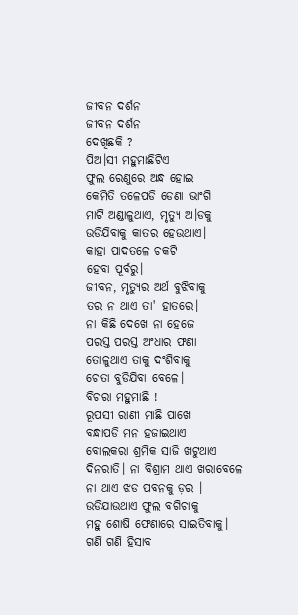ଜୀବନ ଦର୍ଶନ
ଜୀବନ ଦର୍ଶନ
ଦେଖିଛକି ?
ପିଅ।ସୀ ମହୁମାଛିଟିଏ
ଫୁଲ ରେଣୁରେ ଅନ୍ଧ ହୋଇ
କେମିତି ତଳେପଡି ଡେଣା ଭାଂଗି
ମାଟି ଅଣ୍ଡାଳୁଥାଏ, ମୃତ୍ୟୁ ଅ।ଡକୁ
ଉଡିଯିବାକୁ କାତର ହେଉଥାଏ।
କାହା ପାଦତଳେ ଚକଟି
ହେବା ପୂର୍ବରୁ।
ଜୀବନ, ମୃତ୍ୟୁର ଅର୍ଥ ବୁଝିବାକୁ
ତର ନ ଥାଏ ତା' ହାତରେ।
ନା କିଛି ଦେଖେ ନା ହେଜେ
ପରସ୍ତ ପରସ୍ତ ଅଂଧାର ଫଣା
ତୋଳୁଥାଏ ତାକୁ ଦଂଶିବାକୁ
ଚେତା ବୁଡିଯିବା ବେଳେ।
ବିଚରା ମହୁମାଛି !
ରୂପସୀ ରାଣୀ ମାଛି ପାଖେ
ବନ୍ଧାପଡି ମନ ହଜାଇଥାଏ
ବୋଲକରା ଶ୍ରମିକ ସାଜି ଖଟୁଥାଏ
ଦିନରାତି। ନା ବିଶ୍ରାମ ଥାଏ ଖରାବେଳେ
ନା ଥାଏ ଝଡ ପବନକୁ ଡ଼ର ।
ଉଡିଯାଉଥାଏ ଫୁଲ ବଗିଚାକୁ
ମହୁ ଶୋଷି ଫେଣାରେ ସାଇତିବାକୁ।
ଗଣି ଗଣି ହିସାବ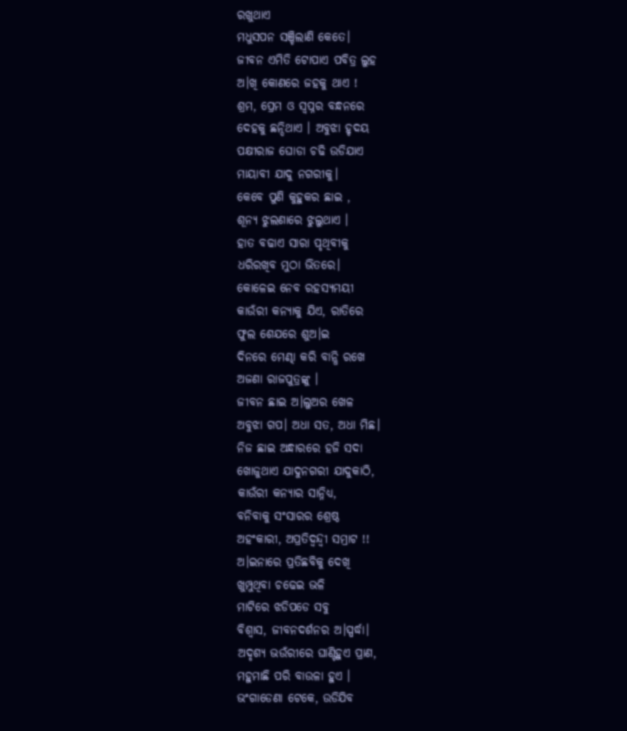ରଖୁଥାଏ
ମଧୁସପନ ସଞ୍ଚିଲାଣି କେତେ।
ଜୀବନ ଏମିତି ଟୋପାଏ ପବିତ୍ର ଲୁହ
ଅ।ଖି କୋଣରେ ଜହକୁ ଥାଏ !
ଶ୍ରମ, ପ୍ରେମ ଓ ସ୍ବପ୍ନର ବନ୍ଧନରେ
ଦେହକୁ ଛନ୍ଦିଥାଏ । ଅବୁଝା ହୃଦୟ
ପକ୍ଷୀରାଜ ଘୋଡା ଚଢି ଉଡିଯାଏ
ମାୟାବୀ ଯାଦୁ ନଗରୀକୁ।
କେବେ ପୁଣି କୁହୁକର ଛାଇ ,
ଶୂନ୍ୟ ଝୁଲଣାରେ ଝୁଲୁଥାଏ ।
ହାତ ବଢାଏ ସାରା ପୃଥିବୀକୁ
ଧରିରଖିବ ମୁଠା ଭିତରେ।
କୋଳେଇ ନେବ ରହସ୍ୟମୟୀ
କାଉଁରୀ କନ୍ୟାକୁ ଯିଏ, ରାତିରେ
ଫୁଲ ଶେଯରେ ଶୁଅ।ଇ
ଦିନରେ ମେଣ୍ଢା କରି ବାନ୍ଧି ରଖେ
ଅଜଣା ରାଜପୁତ୍ରଙ୍କୁ ।
ଜୀବନ ଛାଇ ଅ।ଲୁଅର ଖେଳ
ଅବୁଝା ଗପ। ଅଧା ସତ, ଅଧା ମିଛ।
ନିଜ ଛାଇ ଅନ୍ଧାରରେ ହଜି ସଦା
ଖୋଜୁଥାଏ ଯାଦୁନଗରୀ ଯାଦୁକାଠି,
କାଉଁରୀ କନ୍ୟାର ସାନ୍ନିଧ୍ୟ,
ବନିବାକୁ ସଂସାରର ଶ୍ରେଷ୍ଠ
ଅହଂକାରୀ, ଅପ୍ରତିଦ୍ବନ୍ଦ୍ବୀ ସମ୍ରାଟ !!
ଅ।ଇନାରେ ପ୍ରତିଛବିକୁ ଦେଖି
ଖୁମ୍ପୁଥିବା ଚଢେଇ ଭଳି
ମାଟିରେ ଝଡିପଡେ ସବୁ
ବିଶ୍ବାସ, ଜୀବନଦର୍ଶନର ଅ।ସ୍ପର୍ଦ୍ଧା।
ଅଦୃଶ୍ୟ ଭଉଁରୀରେ ଘାଣ୍ଟିହୁଏ ପ୍ରାଣ,
ମହୁମାଛି ପରି ବାଉଳା ହୁଏ ।
ଭଂଗାଡେଣା ଟେକେ, ଉଡିଯିବ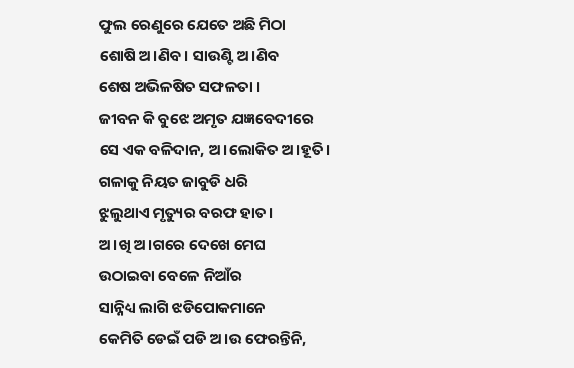ଫୁଲ ରେଣୁରେ ଯେତେ ଅଛି ମିଠା
ଶୋଷି ଅ।ଣିବ। ସାଉଣ୍ଟି ଅ।ଣିବ
ଶେଷ ଅଭିଳଷିତ ସଫଳତା ।
ଜୀବନ କି ବୁଝେ ଅମୃତ ଯଜ୍ଞବେଦୀରେ
ସେ ଏକ ବଳିଦାନ, ଅ।ଲୋକିତ ଅ।ହୂତି।
ଗଳାକୁ ନିୟତ ଜାବୁଡି ଧରି
ଝୁଲୁଥାଏ ମୃତ୍ୟୁର ବରଫ ହାତ।
ଅ।ଖି ଅ।ଗରେ ଦେଖେ ମେଘ
ଉଠାଇବା ବେଳେ ନିଆଁର
ସାନ୍ନିଧ୍ୟ ଲାଗି ଝଡିପୋକମାନେ
କେମିତି ଡେଇଁ ପଡି ଅ।ଉ ଫେରନ୍ତିନି,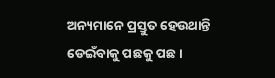ଅନ୍ୟମାନେ ପ୍ରସ୍ତୁତ ହେଉଥାନ୍ତି
ଡେଇଁବାକୁ ପଛକୁ ପଛ।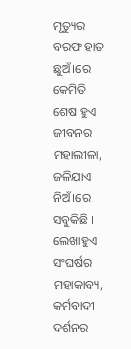ମୃତ୍ୟୁର ବରଫ ହାତ ଛୁଅଁ।ରେ
କେମିତି ଶେଷ ହୁଏ ଜୀବନର
ମହାଲୀଳା, ଜଳିଯାଏ
ନିଅଁ।ରେ ସବୁକିଛି ।
ଲେଖାହୁଏ ସଂଘର୍ଷର ମହାକାବ୍ୟ,
କର୍ମବାଦୀ ଦର୍ଶନର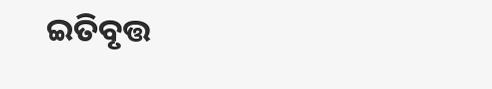ଇତିବୃତ୍ତ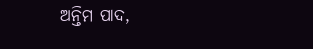ଅନ୍ତିମ ପାଦ,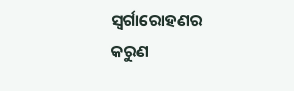ସ୍ବର୍ଗାରୋହଣର
କରୁଣ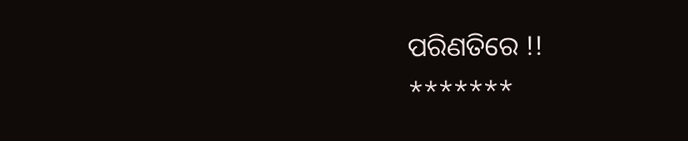ପରିଣତିରେ !!
*******